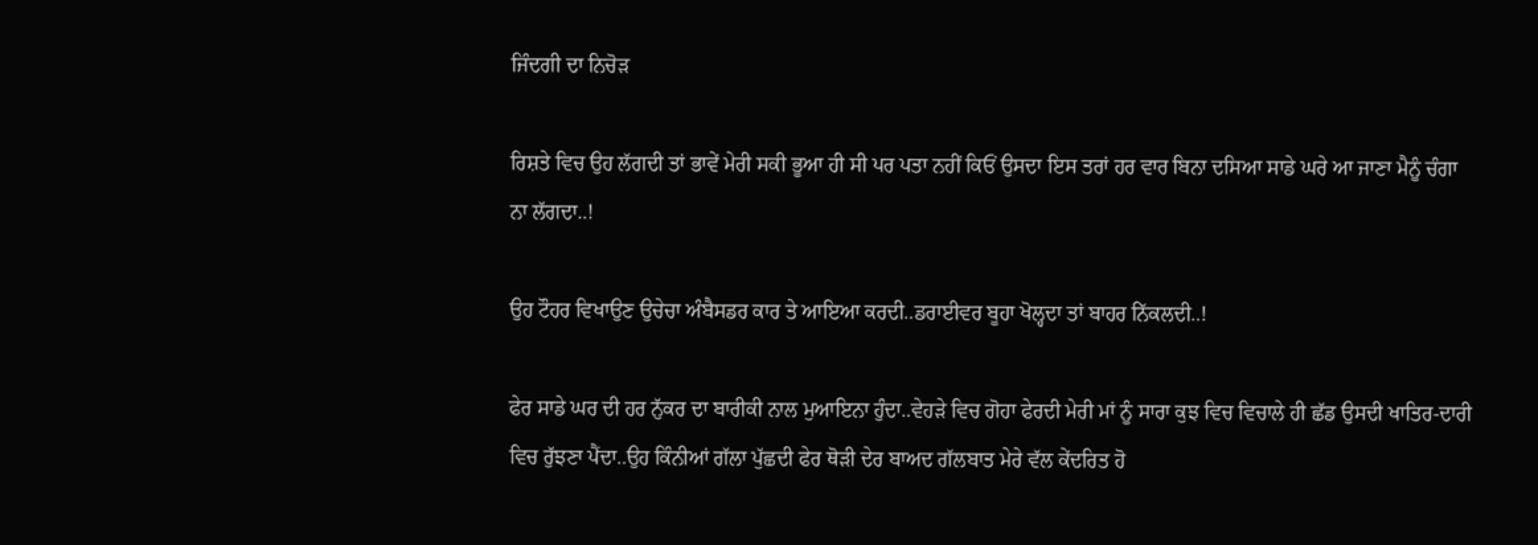ਜਿੰਦਗੀ ਦਾ ਨਿਚੋੜ

ਰਿਸ਼ਤੇ ਵਿਚ ਉਹ ਲੱਗਦੀ ਤਾਂ ਭਾਵੇਂ ਮੇਰੀ ਸਕੀ ਭੂਆ ਹੀ ਸੀ ਪਰ ਪਤਾ ਨਹੀਂ ਕਿਓਂ ਉਸਦਾ ਇਸ ਤਰਾਂ ਹਰ ਵਾਰ ਬਿਨਾ ਦਸਿਆ ਸਾਡੇ ਘਰੇ ਆ ਜਾਣਾ ਮੈਨੂੰ ਚੰਗਾ ਨਾ ਲੱਗਦਾ..!

ਉਹ ਟੌਹਰ ਵਿਖਾਉਣ ਉਚੇਚਾ ਅੰਬੈਸਡਰ ਕਾਰ ਤੇ ਆਇਆ ਕਰਦੀ..ਡਰਾਈਵਰ ਬੂਹਾ ਖੋਲ੍ਹਦਾ ਤਾਂ ਬਾਹਰ ਨਿੱਕਲਦੀ..!

ਫੇਰ ਸਾਡੇ ਘਰ ਦੀ ਹਰ ਨੁੱਕਰ ਦਾ ਬਾਰੀਕੀ ਨਾਲ ਮੁਆਇਨਾ ਹੁੰਦਾ..ਵੇਹੜੇ ਵਿਚ ਗੋਹਾ ਫੇਰਦੀ ਮੇਰੀ ਮਾਂ ਨੂੰ ਸਾਰਾ ਕੁਝ ਵਿਚ ਵਿਚਾਲੇ ਹੀ ਛੱਡ ਉਸਦੀ ਖਾਤਿਰ-ਦਾਰੀ ਵਿਚ ਰੁੱਝਣਾ ਪੈਂਦਾ..ਉਹ ਕਿੰਨੀਆਂ ਗੱਲਾ ਪੁੱਛਦੀ ਫੇਰ ਥੋੜੀ ਦੇਰ ਬਾਅਦ ਗੱਲਬਾਤ ਮੇਰੇ ਵੱਲ ਕੇਂਦਰਿਤ ਹੋ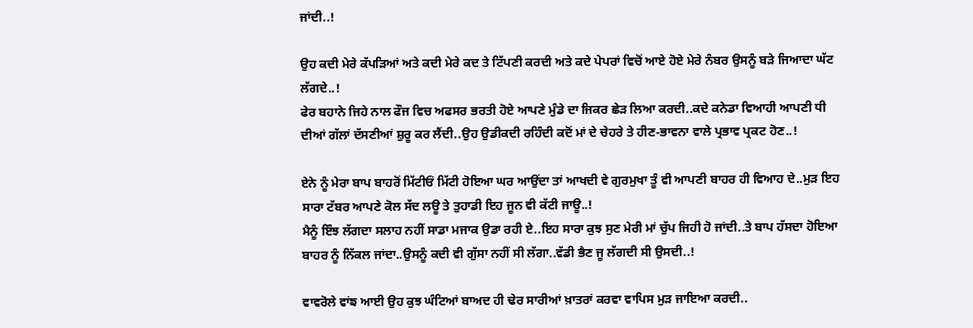ਜਾਂਦੀ..!

ਉਹ ਕਦੀ ਮੇਰੇ ਕੱਪੜਿਆਂ ਅਤੇ ਕਦੀ ਮੇਰੇ ਕਦ ਤੇ ਟਿੱਪਣੀ ਕਰਦੀ ਅਤੇ ਕਦੇ ਪੇਪਰਾਂ ਵਿਚੋਂ ਆਏ ਹੋਏ ਮੇਰੇ ਨੰਬਰ ਉਸਨੂੰ ਬੜੇ ਜਿਆਦਾ ਘੱਟ ਲੱਗਦੇ..!
ਫੇਰ ਬਹਾਨੇ ਜਿਹੇ ਨਾਲ ਫੌਜ ਵਿਚ ਅਫਸਰ ਭਰਤੀ ਹੋਏ ਆਪਣੇ ਮੁੰਡੇ ਦਾ ਜਿਕਰ ਛੇੜ ਲਿਆ ਕਰਦੀ..ਕਦੇ ਕਨੇਡਾ ਵਿਆਹੀ ਆਪਣੀ ਧੀ ਦੀਆਂ ਗੱਲਾਂ ਦੱਸਣੀਆਂ ਸ਼ੁਰੂ ਕਰ ਲੈਂਦੀ..ਉਹ ਉਡੀਕਦੀ ਰਹਿੰਦੀ ਕਦੋਂ ਮਾਂ ਦੇ ਚੇਹਰੇ ਤੇ ਹੀਣ-ਭਾਵਨਾ ਵਾਲੇ ਪ੍ਰਭਾਵ ਪ੍ਰਕਟ ਹੋਣ..!

ਏਨੇ ਨੂੰ ਮੇਰਾ ਬਾਪ ਬਾਹਰੋਂ ਮਿੱਟੀਓਂ ਮਿੱਟੀ ਹੋਇਆ ਘਰ ਆਉਂਦਾ ਤਾਂ ਆਖਦੀ ਵੇ ਗੁਰਮੁਖਾ ਤੂੰ ਵੀ ਆਪਣੀ ਬਾਹਰ ਹੀ ਵਿਆਹ ਦੇ..ਮੁੜ ਇਹ ਸਾਰਾ ਟੱਬਰ ਆਪਣੇ ਕੋਲ ਸੱਦ ਲਊ ਤੇ ਤੁਹਾਡੀ ਇਹ ਜੂਨ ਵੀ ਕੱਟੀ ਜਾਊ..!
ਮੈਨੂੰ ਇੰਝ ਲੱਗਦਾ ਸਲਾਹ ਨਹੀਂ ਸਾਡਾ ਮਜਾਕ ਉਡਾ ਰਹੀ ਏ..ਇਹ ਸਾਰਾ ਕੁਝ ਸੁਣ ਮੇਰੀ ਮਾਂ ਚੁੱਪ ਜਿਹੀ ਹੋ ਜਾਂਦੀ..ਤੇ ਬਾਪ ਹੱਸਦਾ ਹੋਇਆ ਬਾਹਰ ਨੂੰ ਨਿੱਕਲ ਜਾਂਦਾ..ਉਸਨੂੰ ਕਦੀ ਵੀ ਗੁੱਸਾ ਨਹੀਂ ਸੀ ਲੱਗਾ..ਵੱਡੀ ਭੈਣ ਜੂ ਲੱਗਦੀ ਸੀ ਉਸਦੀ..!

ਵਾਵਰੋਲੇ ਵਾਂਙ ਆਈ ਉਹ ਕੁਝ ਘੰਟਿਆਂ ਬਾਅਦ ਹੀ ਢੇਰ ਸਾਰੀਆਂ ਖ਼ਾਤਰਾਂ ਕਰਵਾ ਵਾਪਿਸ ਮੁੜ ਜਾਇਆ ਕਰਦੀ..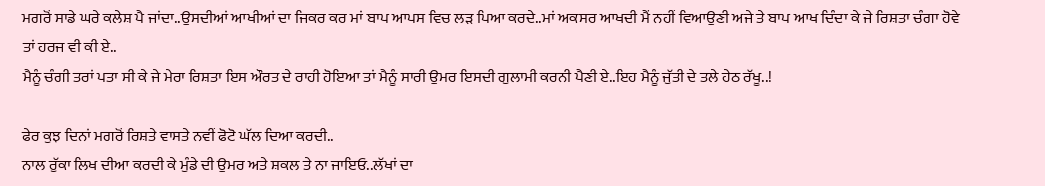ਮਗਰੋਂ ਸਾਡੇ ਘਰੇ ਕਲੇਸ਼ ਪੈ ਜਾਂਦਾ..ਉਸਦੀਆਂ ਆਖੀਆਂ ਦਾ ਜਿਕਰ ਕਰ ਮਾਂ ਬਾਪ ਆਪਸ ਵਿਚ ਲੜ ਪਿਆ ਕਰਦੇ..ਮਾਂ ਅਕਸਰ ਆਖਦੀ ਮੈਂ ਨਹੀਂ ਵਿਆਉਣੀ ਅਜੇ ਤੇ ਬਾਪ ਆਖ ਦਿੰਦਾ ਕੇ ਜੇ ਰਿਸ਼ਤਾ ਚੰਗਾ ਹੋਵੇ ਤਾਂ ਹਰਜ ਵੀ ਕੀ ਏ..
ਮੈਨੂੰ ਚੰਗੀ ਤਰਾਂ ਪਤਾ ਸੀ ਕੇ ਜੇ ਮੇਰਾ ਰਿਸ਼ਤਾ ਇਸ ਔਰਤ ਦੇ ਰਾਹੀ ਹੋਇਆ ਤਾਂ ਮੈਨੂੰ ਸਾਰੀ ਉਮਰ ਇਸਦੀ ਗੁਲਾਮੀ ਕਰਨੀ ਪੈਣੀ ਏ..ਇਹ ਮੈਨੂੰ ਜੁੱਤੀ ਦੇ ਤਲੇ ਹੇਠ ਰੱਖੂ..!

ਫੇਰ ਕੁਝ ਦਿਨਾਂ ਮਗਰੋਂ ਰਿਸ਼ਤੇ ਵਾਸਤੇ ਨਵੀਂ ਫੋਟੋ ਘੱਲ ਦਿਆ ਕਰਦੀ..
ਨਾਲ ਰੁੱਕਾ ਲਿਖ ਦੀਆ ਕਰਦੀ ਕੇ ਮੁੰਡੇ ਦੀ ਉਮਰ ਅਤੇ ਸ਼ਕਲ ਤੇ ਨਾ ਜਾਇਓ..ਲੱਖਾਂ ਦਾ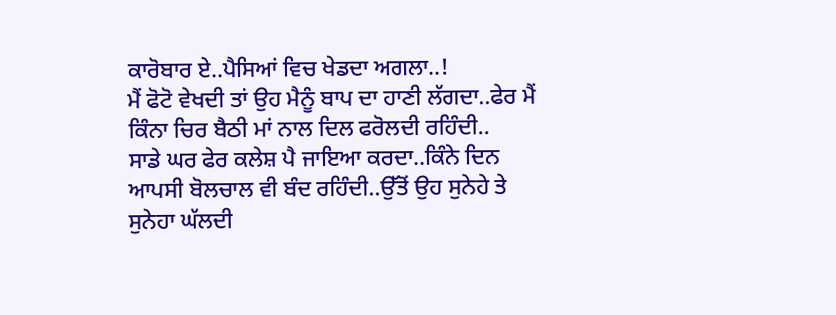ਕਾਰੋਬਾਰ ਏ..ਪੈਸਿਆਂ ਵਿਚ ਖੇਡਦਾ ਅਗਲਾ..!
ਮੈਂ ਫੋਟੋ ਵੇਖਦੀ ਤਾਂ ਉਹ ਮੈਨੂੰ ਬਾਪ ਦਾ ਹਾਣੀ ਲੱਗਦਾ..ਫੇਰ ਮੈਂ ਕਿੰਨਾ ਚਿਰ ਬੈਠੀ ਮਾਂ ਨਾਲ ਦਿਲ ਫਰੋਲਦੀ ਰਹਿੰਦੀ..
ਸਾਡੇ ਘਰ ਫੇਰ ਕਲੇਸ਼ ਪੈ ਜਾਇਆ ਕਰਦਾ..ਕਿੰਨੇ ਦਿਨ ਆਪਸੀ ਬੋਲਚਾਲ ਵੀ ਬੰਦ ਰਹਿੰਦੀ..ਉੱਤੋਂ ਉਹ ਸੁਨੇਹੇ ਤੇ ਸੁਨੇਹਾ ਘੱਲਦੀ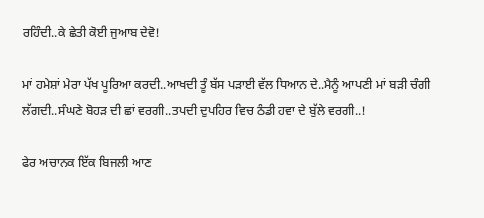ਰਹਿੰਦੀ..ਕੇ ਛੇਤੀ ਕੋਈ ਜੁਆਬ ਦੇਵੋ!

ਮਾਂ ਹਮੇਸ਼ਾਂ ਮੇਰਾ ਪੱਖ ਪੂਰਿਆ ਕਰਦੀ..ਆਖਦੀ ਤੂੰ ਬੱਸ ਪੜਾਈ ਵੱਲ ਧਿਆਨ ਦੇ..ਮੈਨੂੰ ਆਪਣੀ ਮਾਂ ਬੜੀ ਚੰਗੀ ਲੱਗਦੀ..ਸੰਘਣੇ ਬੋਹੜ ਦੀ ਛਾਂ ਵਰਗੀ..ਤਪਦੀ ਦੁਪਹਿਰ ਵਿਚ ਠੰਡੀ ਹਵਾ ਦੇ ਬੁੱਲੇ ਵਰਗੀ..!

ਫੇਰ ਅਚਾਨਕ ਇੱਕ ਬਿਜਲੀ ਆਣ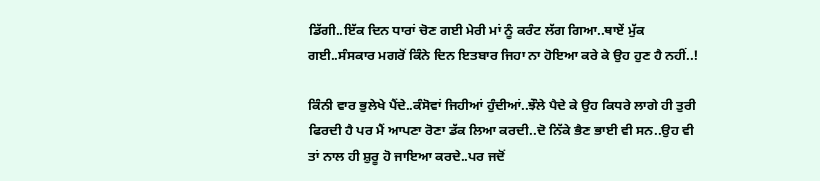ਡਿੱਗੀ..ਇੱਕ ਦਿਨ ਧਾਰਾਂ ਚੋਣ ਗਈ ਮੇਰੀ ਮਾਂ ਨੂੰ ਕਰੰਟ ਲੱਗ ਗਿਆ..ਥਾਏਂ ਮੁੱਕ ਗਈ..ਸੰਸਕਾਰ ਮਗਰੋਂ ਕਿੰਨੇ ਦਿਨ ਇਤਬਾਰ ਜਿਹਾ ਨਾ ਹੋਇਆ ਕਰੇ ਕੇ ਉਹ ਹੁਣ ਹੈ ਨਹੀਂ..!

ਕਿੰਨੀ ਵਾਰ ਭੁਲੇਖੇ ਪੈਂਦੇ..ਕੰਸੋਵਾਂ ਜਿਹੀਆਂ ਹੁੰਦੀਆਂ..ਝੌਲੇ ਪੈਦੇ ਕੇ ਉਹ ਕਿਧਰੇ ਲਾਗੇ ਹੀ ਤੁਰੀ ਫਿਰਦੀ ਹੈ ਪਰ ਮੈਂ ਆਪਣਾ ਰੋਣਾ ਡੱਕ ਲਿਆ ਕਰਦੀ..ਦੋ ਨਿੱਕੇ ਭੈਣ ਭਾਈ ਵੀ ਸਨ..ਉਹ ਵੀ ਤਾਂ ਨਾਲ ਹੀ ਸ਼ੁਰੂ ਹੋ ਜਾਇਆ ਕਰਦੇ..ਪਰ ਜਦੋਂ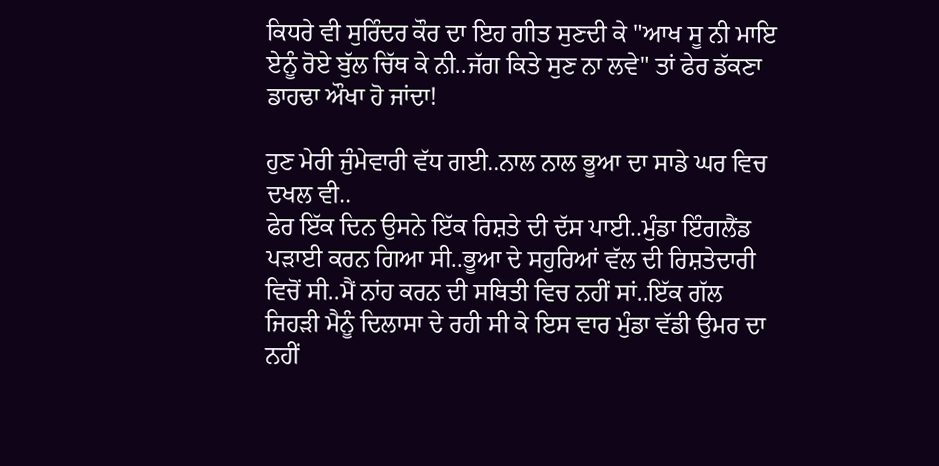ਕਿਧਰੇ ਵੀ ਸੁਰਿੰਦਰ ਕੌਰ ਦਾ ਇਹ ਗੀਤ ਸੁਣਦੀ ਕੇ "ਆਖ ਸੂ ਨੀ ਮਾਇ ਏਨੂੰ ਰੋਏ ਬੁੱਲ ਚਿੱਥ ਕੇ ਨੀ..ਜੱਗ ਕਿਤੇ ਸੁਣ ਨਾ ਲਵੇ" ਤਾਂ ਫੇਰ ਡੱਕਣਾ ਡਾਹਢਾ ਔਖਾ ਹੋ ਜਾਂਦਾ!

ਹੁਣ ਮੇਰੀ ਜੁੰਮੇਵਾਰੀ ਵੱਧ ਗਈ..ਨਾਲ ਨਾਲ ਭੂਆ ਦਾ ਸਾਡੇ ਘਰ ਵਿਚ ਦਖਲ ਵੀ..
ਫੇਰ ਇੱਕ ਦਿਨ ਉਸਨੇ ਇੱਕ ਰਿਸ਼ਤੇ ਦੀ ਦੱਸ ਪਾਈ..ਮੁੰਡਾ ਇੰਗਲੈਂਡ ਪੜਾਈ ਕਰਨ ਗਿਆ ਸੀ..ਭੂਆ ਦੇ ਸਹੁਰਿਆਂ ਵੱਲ ਦੀ ਰਿਸ਼ਤੇਦਾਰੀ ਵਿਚੋਂ ਸੀ..ਮੈਂ ਨਾਂਹ ਕਰਨ ਦੀ ਸਥਿਤੀ ਵਿਚ ਨਹੀਂ ਸਾਂ..ਇੱਕ ਗੱਲ ਜਿਹੜੀ ਮੈਨੂੰ ਦਿਲਾਸਾ ਦੇ ਰਹੀ ਸੀ ਕੇ ਇਸ ਵਾਰ ਮੁੰਡਾ ਵੱਡੀ ਉਮਰ ਦਾ ਨਹੀਂ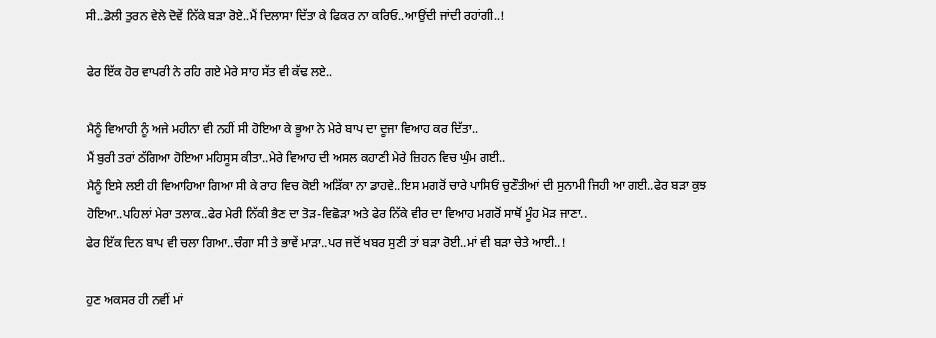ਸੀ..ਡੋਲੀ ਤੁਰਨ ਵੇਲੇ ਦੋਵੇਂ ਨਿੱਕੇ ਬੜਾ ਰੋਏ..ਮੈਂ ਦਿਲਾਸਾ ਦਿੱਤਾ ਕੇ ਫਿਕਰ ਨਾ ਕਰਿਓ..ਆਉਂਦੀ ਜਾਂਦੀ ਰਹਾਂਗੀ..!

ਫੇਰ ਇੱਕ ਹੋਰ ਵਾਪਰੀ ਨੇ ਰਹਿ ਗਏ ਮੇਰੇ ਸਾਹ ਸੱਤ ਵੀ ਕੱਢ ਲਏ..

ਮੈਨੂੰ ਵਿਆਹੀ ਨੂੰ ਅਜੇ ਮਹੀਨਾ ਵੀ ਨਹੀਂ ਸੀ ਹੋਇਆ ਕੇ ਭੂਆ ਨੇ ਮੇਰੇ ਬਾਪ ਦਾ ਦੂਜਾ ਵਿਆਹ ਕਰ ਦਿੱਤਾ..
ਮੈਂ ਬੁਰੀ ਤਰਾਂ ਠੱਗਿਆ ਹੋਇਆ ਮਹਿਸੂਸ ਕੀਤਾ..ਮੇਰੇ ਵਿਆਹ ਦੀ ਅਸਲ ਕਹਾਣੀ ਮੇਰੇ ਜ਼ਿਹਨ ਵਿਚ ਘੁੰਮ ਗਈ..
ਮੈਨੂੰ ਇਸੇ ਲਈ ਹੀ ਵਿਆਹਿਆ ਗਿਆ ਸੀ ਕੇ ਰਾਹ ਵਿਚ ਕੋਈ ਅੜਿੱਕਾ ਨਾ ਡਾਹਵੇ..ਇਸ ਮਗਰੋਂ ਚਾਰੇ ਪਾਸਿਓਂ ਚੁਣੌਤੀਆਂ ਦੀ ਸੁਨਾਮੀ ਜਿਹੀ ਆ ਗਈ..ਫੇਰ ਬੜਾ ਕੁਝ ਹੋਇਆ..ਪਹਿਲਾਂ ਮੇਰਾ ਤਲਾਕ..ਫੇਰ ਮੇਰੀ ਨਿੱਕੀ ਭੈਣ ਦਾ ਤੋੜ-ਵਿਛੋੜਾ ਅਤੇ ਫੇਰ ਨਿੱਕੇ ਵੀਰ ਦਾ ਵਿਆਹ ਮਗਰੋਂ ਸਾਥੋਂ ਮੂੰਹ ਮੋੜ ਜਾਣਾ..
ਫੇਰ ਇੱਕ ਦਿਨ ਬਾਪ ਵੀ ਚਲਾ ਗਿਆ..ਚੰਗਾ ਸੀ ਤੇ ਭਾਵੇਂ ਮਾੜਾ..ਪਰ ਜਦੋਂ ਖਬਰ ਸੁਣੀ ਤਾਂ ਬੜਾ ਰੋਈ..ਮਾਂ ਵੀ ਬੜਾ ਚੇਤੇ ਆਈ..!

ਹੁਣ ਅਕਸਰ ਹੀ ਨਵੀਂ ਮਾਂ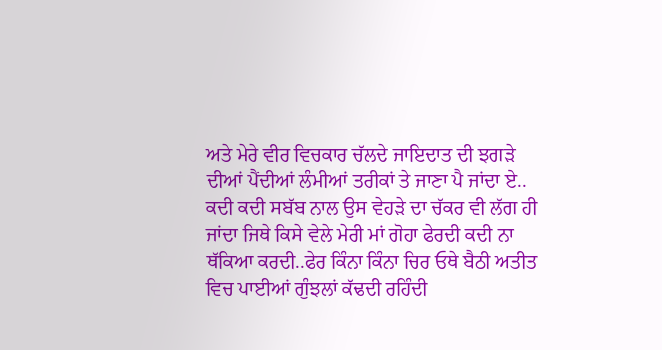ਅਤੇ ਮੇਰੇ ਵੀਰ ਵਿਚਕਾਰ ਚੱਲਦੇ ਜਾਇਦਾਤ ਦੀ ਝਗੜੇ ਦੀਆਂ ਪੈਂਦੀਆਂ ਲੰਮੀਆਂ ਤਰੀਕਾਂ ਤੇ ਜਾਣਾ ਪੈ ਜਾਂਦਾ ਏ..
ਕਦੀ ਕਦੀ ਸਬੱਬ ਨਾਲ ਉਸ ਵੇਹੜੇ ਦਾ ਚੱਕਰ ਵੀ ਲੱਗ ਹੀ ਜਾਂਦਾ ਜਿਥੇ ਕਿਸੇ ਵੇਲੇ ਮੇਰੀ ਮਾਂ ਗੋਹਾ ਫੇਰਦੀ ਕਦੀ ਨਾ ਥੱਕਿਆ ਕਰਦੀ..ਫੇਰ ਕਿੰਨਾ ਕਿੰਨਾ ਚਿਰ ਓਥੇ ਬੈਠੀ ਅਤੀਤ ਵਿਚ ਪਾਈਆਂ ਗੁੰਝਲਾਂ ਕੱਢਦੀ ਰਹਿੰਦੀ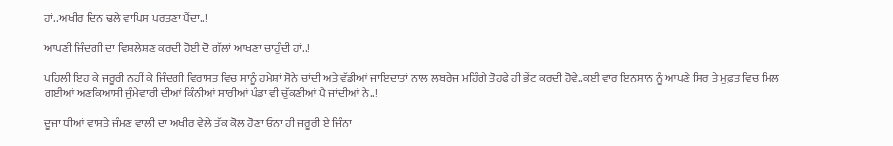ਹਾਂ..ਅਖੀਰ ਦਿਨ ਢਲੇ ਵਾਪਿਸ ਪਰਤਣਾ ਪੈਂਦਾ..!

ਆਪਣੀ ਜਿੰਦਗੀ ਦਾ ਵਿਸ਼ਲੇਸ਼ਣ ਕਰਦੀ ਹੋਈ ਦੋ ਗੱਲਾਂ ਆਖਣਾ ਚਾਹੁੰਦੀ ਹਾਂ..!

ਪਹਿਲੀ ਇਹ ਕੇ ਜਰੂਰੀ ਨਹੀਂ ਕੇ ਜਿੰਦਗੀ ਵਿਰਾਸਤ ਵਿਚ ਸਾਨੂੰ ਹਮੇਸ਼ਾਂ ਸੋਨੇ ਚਾਂਦੀ ਅਤੇ ਵੱਡੀਆਂ ਜਾਇਦਾਤਾਂ ਨਾਲ ਲਬਰੇਜ ਮਹਿੰਗੇ ਤੋਹਫੇ ਹੀ ਭੇਂਟ ਕਰਦੀ ਹੋਵੇ..ਕਈ ਵਾਰ ਇਨਸਾਨ ਨੂੰ ਆਪਣੇ ਸਿਰ ਤੇ ਮੁਫ਼ਤ ਵਿਚ ਮਿਲ ਗਈਆਂ ਅਣਕਿਆਸੀ ਜੁੰਮੇਵਾਰੀ ਦੀਆਂ ਕਿੰਨੀਆਂ ਸਾਰੀਆਂ ਪੰਡਾ ਵੀ ਚੁੱਕਣੀਆਂ ਪੈ ਜਾਂਦੀਆਂ ਨੇ..!

ਦੂਜਾ ਧੀਆਂ ਵਾਸਤੇ ਜੰਮਣ ਵਾਲੀ ਦਾ ਅਖੀਰ ਵੇਲੇ ਤੱਕ ਕੋਲ ਹੋਣਾ ਓਨਾ ਹੀ ਜਰੂਰੀ ਏ ਜਿੰਨਾ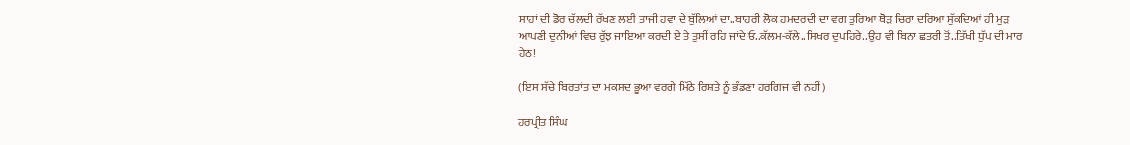ਸਾਹਾਂ ਦੀ ਡੋਰ ਚੱਲਦੀ ਰੱਖਣ ਲਈ ਤਾਜੀ ਹਵਾ ਦੇ ਬੁੱਲਿਆਂ ਦਾ..ਬਾਹਰੀ ਲੋਕ ਹਮਦਰਦੀ ਦਾ ਵਗ ਤੁਰਿਆ ਥੋੜ ਚਿਰਾ ਦਰਿਆ ਸੁੱਕਦਿਆਂ ਹੀ ਮੁੜ ਆਪਣੀ ਦੁਨੀਆਂ ਵਿਚ ਰੁੱਝ ਜਾਇਆ ਕਰਦੀ ਏ ਤੇ ਤੁਸੀਂ ਰਹਿ ਜਾਂਦੇ ਓ..ਕੱਲਮ-ਕੱਲੇ..ਸਿਖਰ ਦੁਪਹਿਰੇ..ਉਹ ਵੀ ਬਿਨਾ ਛਤਰੀ ਤੋਂ..ਤਿੱਖੀ ਧੁੱਪ ਦੀ ਮਾਰ ਹੇਠ!

(ਇਸ ਸੱਚੇ ਬਿਰਤਾਂਤ ਦਾ ਮਕਸਦ ਭੂਆ ਵਰਗੇ ਮਿੱਠੇ ਰਿਸ਼ਤੇ ਨੂੰ ਭੰਡਣਾ ਹਰਗਿਜ ਵੀ ਨਹੀਂ)

ਹਰਪ੍ਰੀਤ ਸਿੰਘ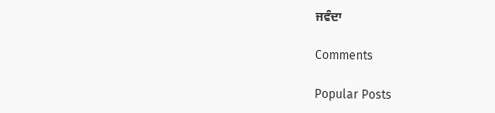ਜਵੰਦਾ

Comments

Popular Posts